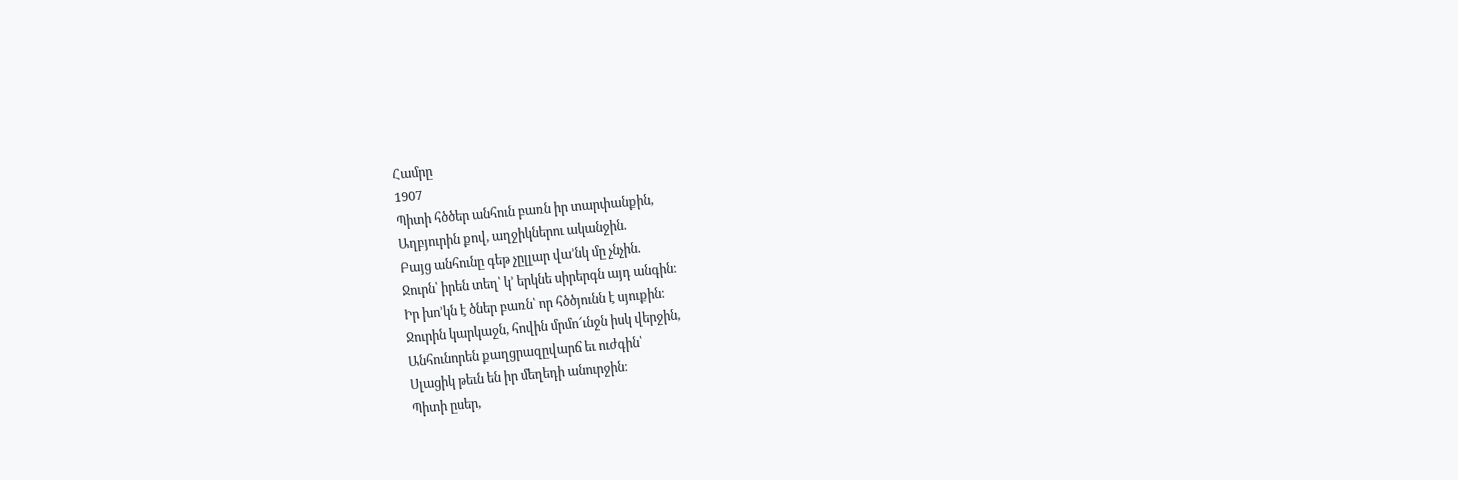Համրը
1907
Պիտի հծծեր անհուն բառն իր տարփանքին,
Աղբյուրին քով, աղջիկներու ականջին.
Բայց անհունը գեթ չըլլար վա՚նկ մը չնչին.
Ջուրն՝ իրեն տեղ՝ կ՚ երկնե սիրերգն այդ անգին։
Իր խո՚կն է ծներ բառն՝ որ հծծյունն է սյուքին։
Ջուրին կարկաջն, հովին մրմո՜ւնջն իսկ վերջին,
Անհունորեն քաղցրազըվարճ եւ ուժգին՝
Սլացիկ թեւն են իր մեղեդի անուրջին։
Պիտի ըսեր,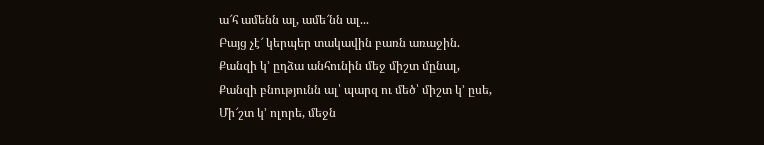ա՜հ ամենն ալ, ամե՜նն ալ...
Բայց չէ՜ կերպեր տակավին բառն առաջին.
Քանզի կ՚ ըղձա անհունին մեջ միշտ մընալ,
Քանզի բնությունն ալ՝ պարզ ու մեծ՝ միշտ կ՚ ըսե,
Մի՜շտ կ՚ ոլորե, մեջն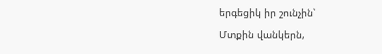երգեցիկ իր շունչին՝
Մտքին վանկերն,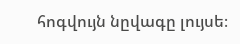հոգվույն նըվագը լույսե։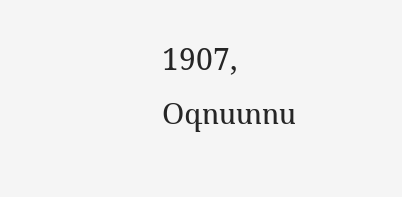1907, Օգոստոս